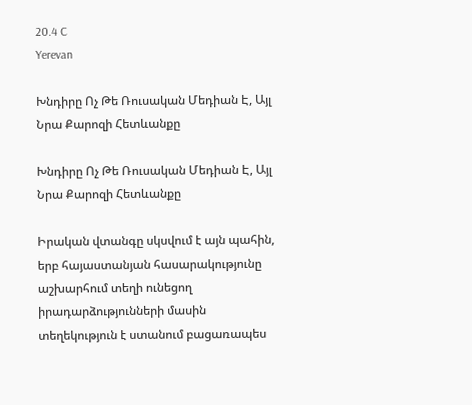20.4 C
Yerevan

Խնդիրը Ոչ Թե Ռուսական Մեդիան Է, Այլ Նրա Քարոզի Հետևանքը

Խնդիրը Ոչ Թե Ռուսական Մեդիան Է, Այլ Նրա Քարոզի Հետևանքը

Իրական վտանգը սկսվում է այն պահին, երբ հայաստանյան հասարակությունը աշխարհում տեղի ունեցող իրադարձությունների մասին տեղեկություն է ստանում բացառապես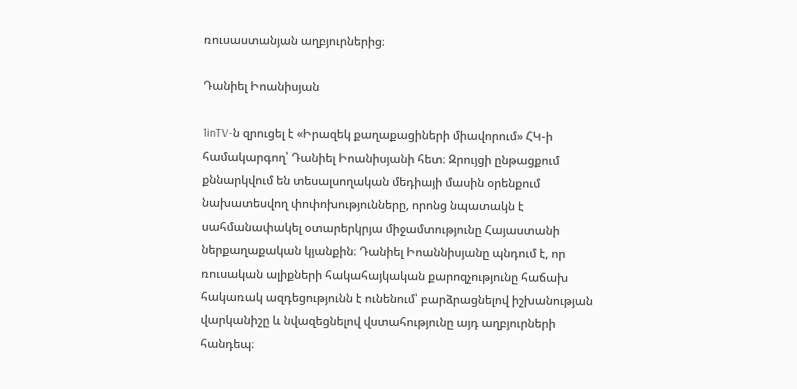ռուսաստանյան աղբյուրներից։

Դանիել Իոանիսյան

1inTV‑ն զրուցել է «Իրազեկ քաղաքացիների միավորում» ՀԿ‑ի համակարգող՝ Դանիել Իոանիսյանի հետ։ Զրույցի ընթացքում քննարկվում են տեսալսողական մեդիայի մասին օրենքում նախատեսվող փոփոխությունները, որոնց նպատակն է սահմանափակել օտարերկրյա միջամտությունը Հայաստանի ներքաղաքական կյանքին։ Դանիել Իոաննիսյանը պնդում է, որ ռուսական ալիքների հակահայկական քարոզչությունը հաճախ հակառակ ազդեցությունն է ունենում՝ բարձրացնելով իշխանության վարկանիշը և նվազեցնելով վստահությունը այդ աղբյուրների հանդեպ։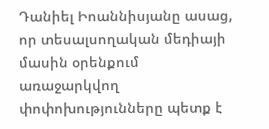Դանիել Իոաննիսյանը ասաց, որ տեսալսողական մեդիայի մասին օրենքում առաջարկվող փոփոխությունները պետք է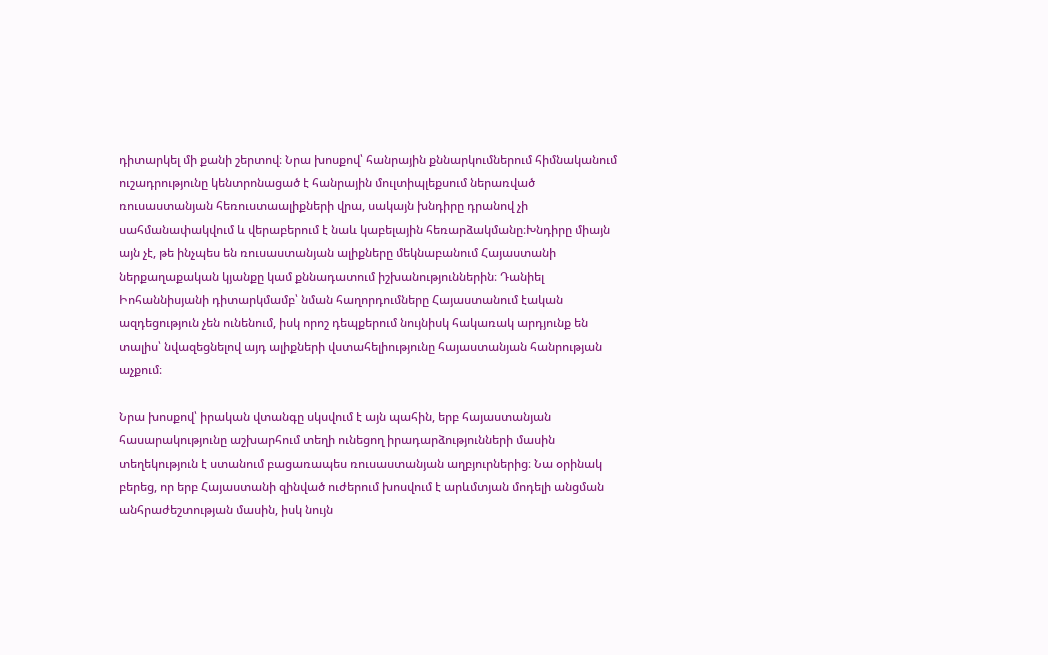դիտարկել մի քանի շերտով։ Նրա խոսքով՝ հանրային քննարկումներում հիմնականում ուշադրությունը կենտրոնացած է հանրային մուլտիպլեքսում ներառված ռուսաստանյան հեռուստաալիքների վրա, սակայն խնդիրը դրանով չի սահմանափակվում և վերաբերում է նաև կաբելային հեռարձակմանը։Խնդիրը միայն այն չէ, թե ինչպես են ռուսաստանյան ալիքները մեկնաբանում Հայաստանի ներքաղաքական կյանքը կամ քննադատում իշխանություններին։ Դանիել Իոհաննիսյանի դիտարկմամբ՝ նման հաղորդումները Հայաստանում էական ազդեցություն չեն ունենում, իսկ որոշ դեպքերում նույնիսկ հակառակ արդյունք են տալիս՝ նվազեցնելով այդ ալիքների վստահելիությունը հայաստանյան հանրության աչքում։

Նրա խոսքով՝ իրական վտանգը սկսվում է այն պահին, երբ հայաստանյան հասարակությունը աշխարհում տեղի ունեցող իրադարձությունների մասին տեղեկություն է ստանում բացառապես ռուսաստանյան աղբյուրներից։ Նա օրինակ բերեց, որ երբ Հայաստանի զինված ուժերում խոսվում է արևմտյան մոդելի անցման անհրաժեշտության մասին, իսկ նույն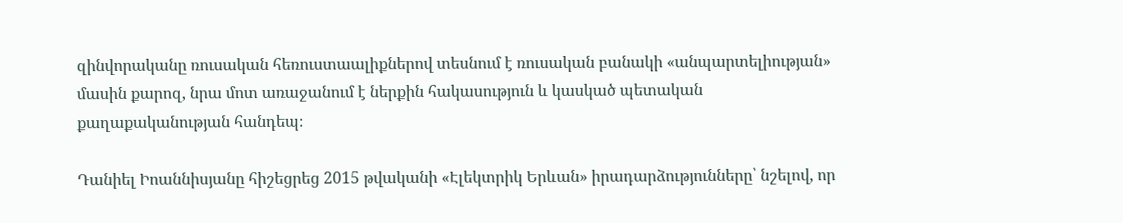զինվորականը ռուսական հեռուստաալիքներով տեսնում է ռուսական բանակի «անպարտելիության» մասին քարոզ, նրա մոտ առաջանում է ներքին հակասություն և կասկած պետական քաղաքականության հանդեպ։

Դանիել Իոաննիսյանը հիշեցրեց 2015 թվականի «Էլեկտրիկ Երևան» իրադարձությունները՝ նշելով, որ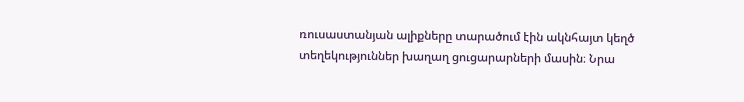ռուսաստանյան ալիքները տարածում էին ակնհայտ կեղծ տեղեկություններ խաղաղ ցուցարարների մասին։ Նրա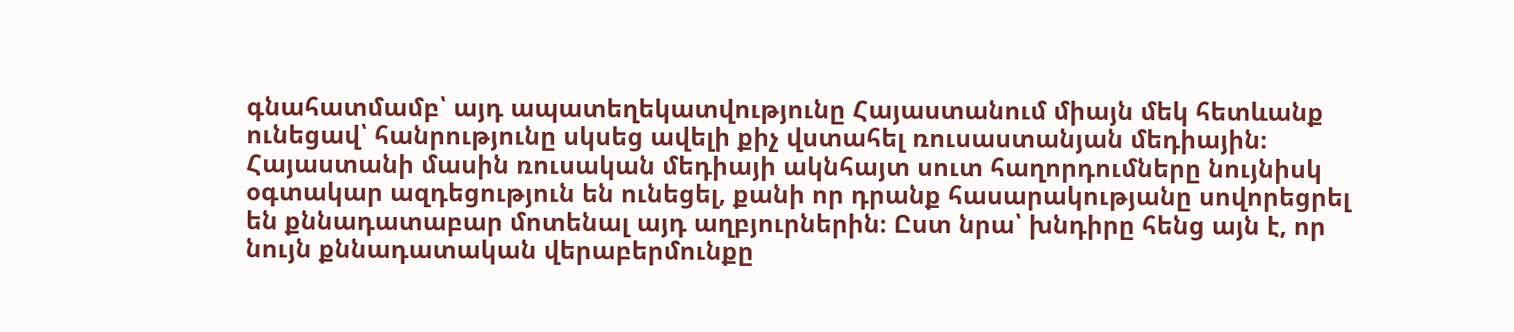գնահատմամբ՝ այդ ապատեղեկատվությունը Հայաստանում միայն մեկ հետևանք ունեցավ՝ հանրությունը սկսեց ավելի քիչ վստահել ռուսաստանյան մեդիային։ Հայաստանի մասին ռուսական մեդիայի ակնհայտ սուտ հաղորդումները նույնիսկ օգտակար ազդեցություն են ունեցել, քանի որ դրանք հասարակությանը սովորեցրել են քննադատաբար մոտենալ այդ աղբյուրներին։ Ըստ նրա՝ խնդիրը հենց այն է, որ նույն քննադատական վերաբերմունքը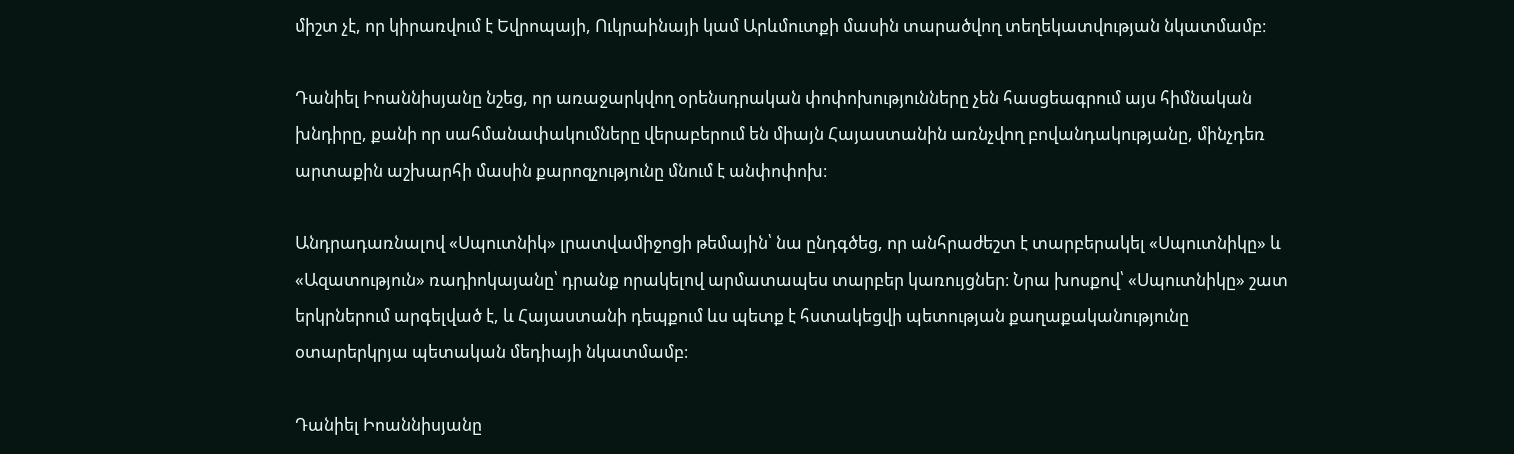միշտ չէ, որ կիրառվում է Եվրոպայի, Ուկրաինայի կամ Արևմուտքի մասին տարածվող տեղեկատվության նկատմամբ։

Դանիել Իոաննիսյանը նշեց, որ առաջարկվող օրենսդրական փոփոխությունները չեն հասցեագրում այս հիմնական խնդիրը, քանի որ սահմանափակումները վերաբերում են միայն Հայաստանին առնչվող բովանդակությանը, մինչդեռ արտաքին աշխարհի մասին քարոզչությունը մնում է անփոփոխ։

Անդրադառնալով «Սպուտնիկ» լրատվամիջոցի թեմային՝ նա ընդգծեց, որ անհրաժեշտ է տարբերակել «Սպուտնիկը» և «Ազատություն» ռադիոկայանը՝ դրանք որակելով արմատապես տարբեր կառույցներ։ Նրա խոսքով՝ «Սպուտնիկը» շատ երկրներում արգելված է, և Հայաստանի դեպքում ևս պետք է հստակեցվի պետության քաղաքականությունը օտարերկրյա պետական մեդիայի նկատմամբ։

Դանիել Իոաննիսյանը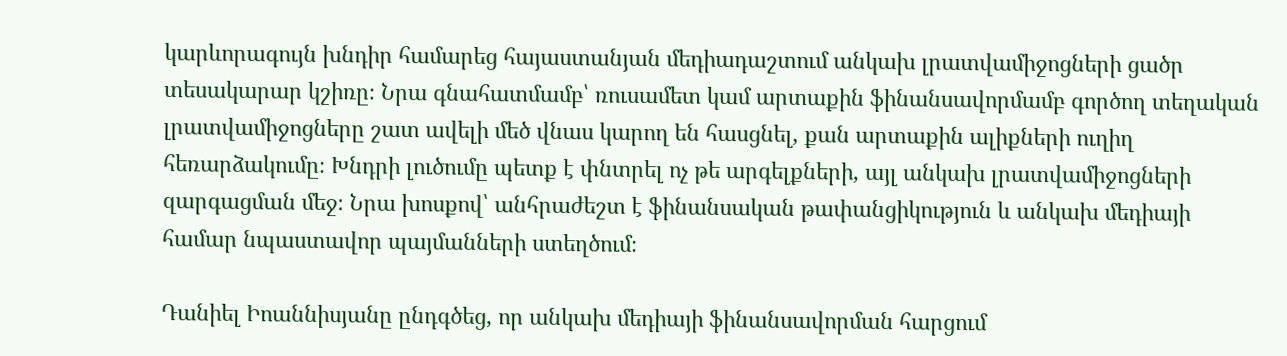կարևորագույն խնդիր համարեց հայաստանյան մեդիադաշտում անկախ լրատվամիջոցների ցածր տեսակարար կշիռը։ Նրա գնահատմամբ՝ ռուսամետ կամ արտաքին ֆինանսավորմամբ գործող տեղական լրատվամիջոցները շատ ավելի մեծ վնաս կարող են հասցնել, քան արտաքին ալիքների ուղիղ հեռարձակումը։ Խնդրի լուծումը պետք է փնտրել ոչ թե արգելքների, այլ անկախ լրատվամիջոցների զարգացման մեջ։ Նրա խոսքով՝ անհրաժեշտ է ֆինանսական թափանցիկություն և անկախ մեդիայի համար նպաստավոր պայմանների ստեղծում։

Դանիել Իոաննիսյանը ընդգծեց, որ անկախ մեդիայի ֆինանսավորման հարցում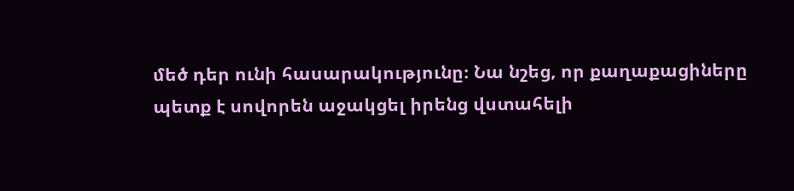մեծ դեր ունի հասարակությունը։ Նա նշեց, որ քաղաքացիները պետք է սովորեն աջակցել իրենց վստահելի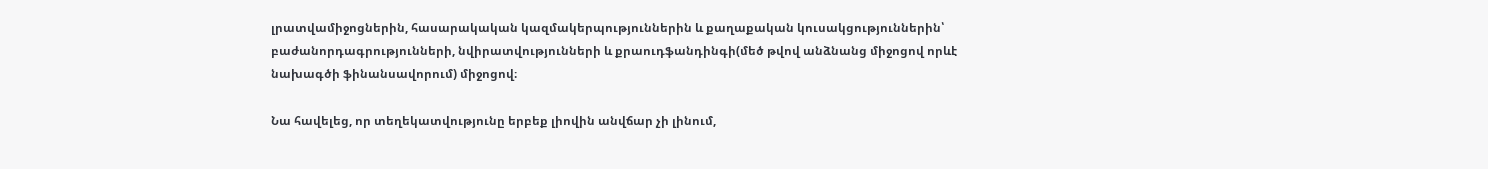լրատվամիջոցներին, հասարակական կազմակերպություններին և քաղաքական կուսակցություններին՝ բաժանորդագրությունների, նվիրատվությունների և քրաուդֆանդինգի(մեծ թվով անձնանց միջոցով որևէ նախագծի ֆինանսավորում) միջոցով։

Նա հավելեց, որ տեղեկատվությունը երբեք լիովին անվճար չի լինում,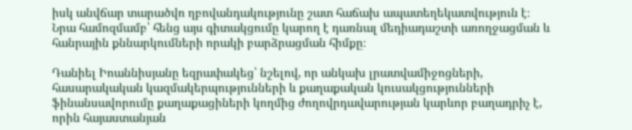իսկ անվճար տարածվո ղբովանդակությունը շատ հաճախ ապատեղեկատվություն է։ Նրա համոզմամբ՝ հենց այս գիտակցումը կարող է դառնալ մեդիադաշտի առողջացման և հանրային քննարկումների որակի բարձրացման հիմքը։

Դանիել Իոաննիսյանը եզրափակեց՝ նշելով, որ անկախ լրատվամիջոցների, հասարակական կազմակերպությունների և քաղաքական կուսակցությունների ֆինանսավորումը քաղաքացիների կողմից ժողովրդավարության կարևոր բաղադրիչ է, որին հայաստանյան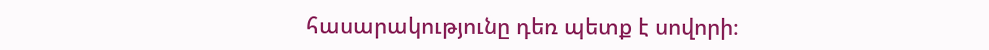հասարակությունը դեռ պետք է սովորի։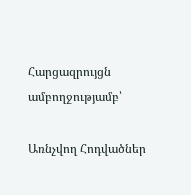Հարցազրույցն ամբողջությամբ՝

Առնչվող Հոդվածներ